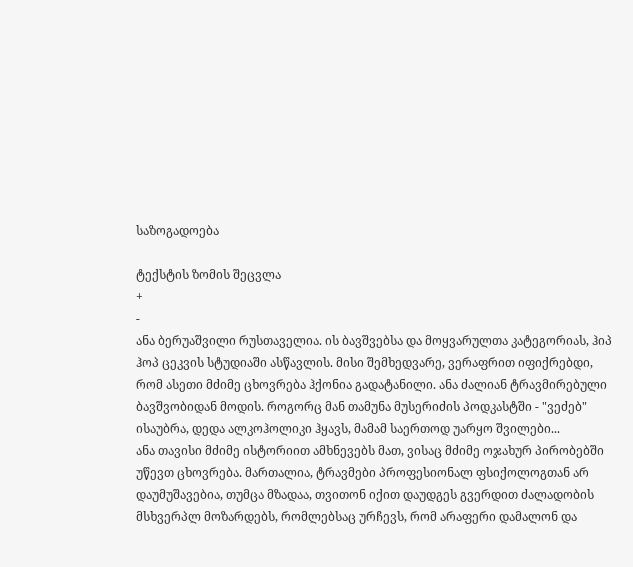საზოგადოება

ტექსტის ზომის შეცვლა
+
-
ანა ბერუაშვილი რუსთაველია. ის ბავშვებსა და მოყვარულთა კატეგორიას, ჰიპ ჰოპ ცეკვის სტუდიაში ასწავლის. მისი შემხედვარე, ვერაფრით იფიქრებდი, რომ ასეთი მძიმე ცხოვრება ჰქონია გადატანილი. ანა ძალიან ტრავმირებული ბავშვობიდან მოდის. როგორც მან თამუნა მუსერიძის პოდკასტში - "ვეძებ" ისაუბრა, დედა ალკოჰოლიკი ჰყავს, მამამ საერთოდ უარყო შვილები...
ანა თავისი მძიმე ისტორიით ამხნევებს მათ, ვისაც მძიმე ოჯახურ პირობებში უწევთ ცხოვრება. მართალია, ტრავმები პროფესიონალ ფსიქოლოგთან არ დაუმუშავებია, თუმცა მზადაა, თვითონ იქით დაუდგეს გვერდით ძალადობის მსხვერპლ მოზარდებს, რომლებსაც ურჩევს, რომ არაფერი დამალონ და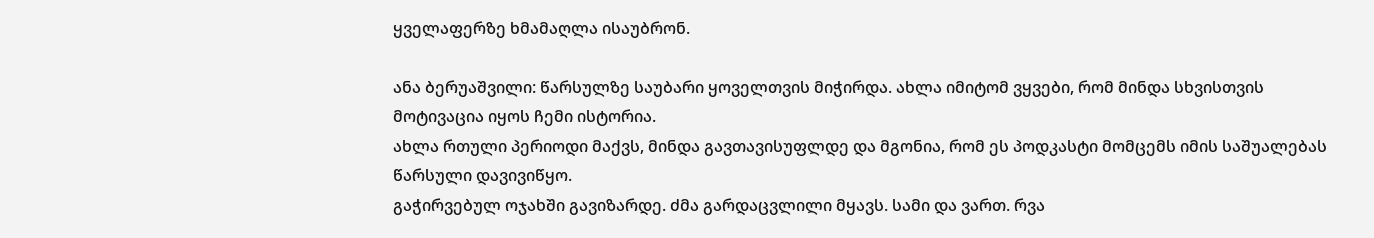ყველაფერზე ხმამაღლა ისაუბრონ.

ანა ბერუაშვილი: წარსულზე საუბარი ყოველთვის მიჭირდა. ახლა იმიტომ ვყვები, რომ მინდა სხვისთვის მოტივაცია იყოს ჩემი ისტორია.
ახლა რთული პერიოდი მაქვს, მინდა გავთავისუფლდე და მგონია, რომ ეს პოდკასტი მომცემს იმის საშუალებას წარსული დავივიწყო.
გაჭირვებულ ოჯახში გავიზარდე. ძმა გარდაცვლილი მყავს. სამი და ვართ. რვა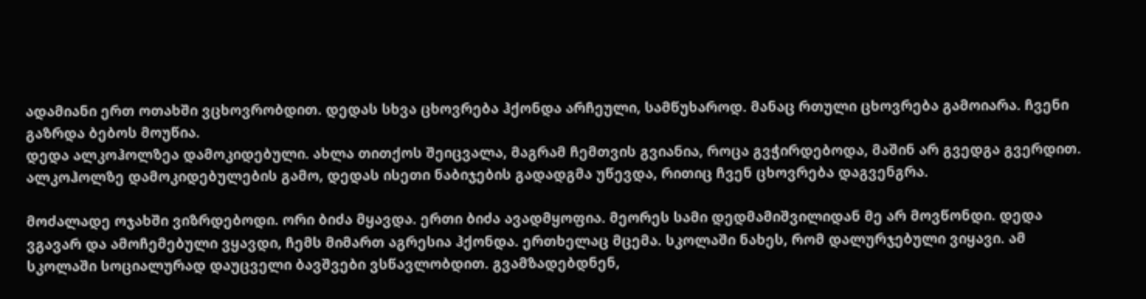ადამიანი ერთ ოთახში ვცხოვრობდით. დედას სხვა ცხოვრება ჰქონდა არჩეული, სამწუხაროდ. მანაც რთული ცხოვრება გამოიარა. ჩვენი გაზრდა ბებოს მოუწია.
დედა ალკოჰოლზეა დამოკიდებული. ახლა თითქოს შეიცვალა, მაგრამ ჩემთვის გვიანია, როცა გვჭირდებოდა, მაშინ არ გვედგა გვერდით.
ალკოჰოლზე დამოკიდებულების გამო, დედას ისეთი ნაბიჯების გადადგმა უწევდა, რითიც ჩვენ ცხოვრება დაგვენგრა.

მოძალადე ოჯახში ვიზრდებოდი. ორი ბიძა მყავდა. ერთი ბიძა ავადმყოფია. მეორეს სამი დედმამიშვილიდან მე არ მოვწონდი. დედა ვგავარ და ამოჩემებული ვყავდი, ჩემს მიმართ აგრესია ჰქონდა. ერთხელაც მცემა. სკოლაში ნახეს, რომ დალურჯებული ვიყავი. ამ სკოლაში სოციალურად დაუცველი ბავშვები ვსწავლობდით. გვამზადებდნენ,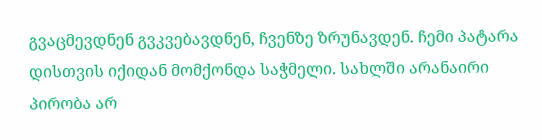გვაცმევდნენ გვკვებავდნენ, ჩვენზე ზრუნავდენ. ჩემი პატარა დისთვის იქიდან მომქონდა საჭმელი. სახლში არანაირი პირობა არ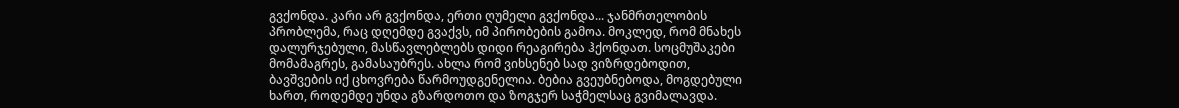გვქონდა. კარი არ გვქონდა, ერთი ღუმელი გვქონდა... ჯანმრთელობის პრობლემა, რაც დღემდე გვაქვს, იმ პირობების გამოა. მოკლედ, რომ მნახეს დალურჯებული, მასწავლებლებს დიდი რეაგირება ჰქონდათ. სოცმუშაკები მომამაგრეს, გამასაუბრეს. ახლა რომ ვიხსენებ სად ვიზრდებოდით, ბავშვების იქ ცხოვრება წარმოუდგენელია. ბებია გვეუბნებოდა, მოგდებული ხართ, როდემდე უნდა გზარდოთო და ზოგჯერ საჭმელსაც გვიმალავდა.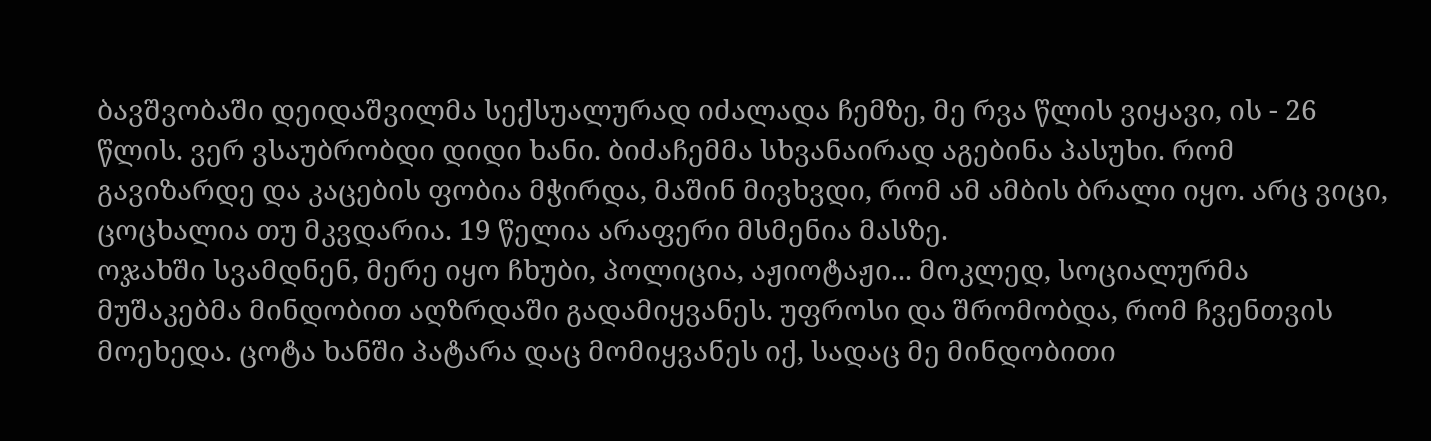ბავშვობაში დეიდაშვილმა სექსუალურად იძალადა ჩემზე, მე რვა წლის ვიყავი, ის - 26 წლის. ვერ ვსაუბრობდი დიდი ხანი. ბიძაჩემმა სხვანაირად აგებინა პასუხი. რომ გავიზარდე და კაცების ფობია მჭირდა, მაშინ მივხვდი, რომ ამ ამბის ბრალი იყო. არც ვიცი, ცოცხალია თუ მკვდარია. 19 წელია არაფერი მსმენია მასზე.
ოჯახში სვამდნენ, მერე იყო ჩხუბი, პოლიცია, აჟიოტაჟი... მოკლედ, სოციალურმა მუშაკებმა მინდობით აღზრდაში გადამიყვანეს. უფროსი და შრომობდა, რომ ჩვენთვის მოეხედა. ცოტა ხანში პატარა დაც მომიყვანეს იქ, სადაც მე მინდობითი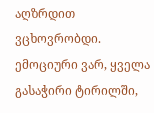აღზრდით ვცხოვრობდი.
ემოციური ვარ, ყველა გასაჭირი ტირილში,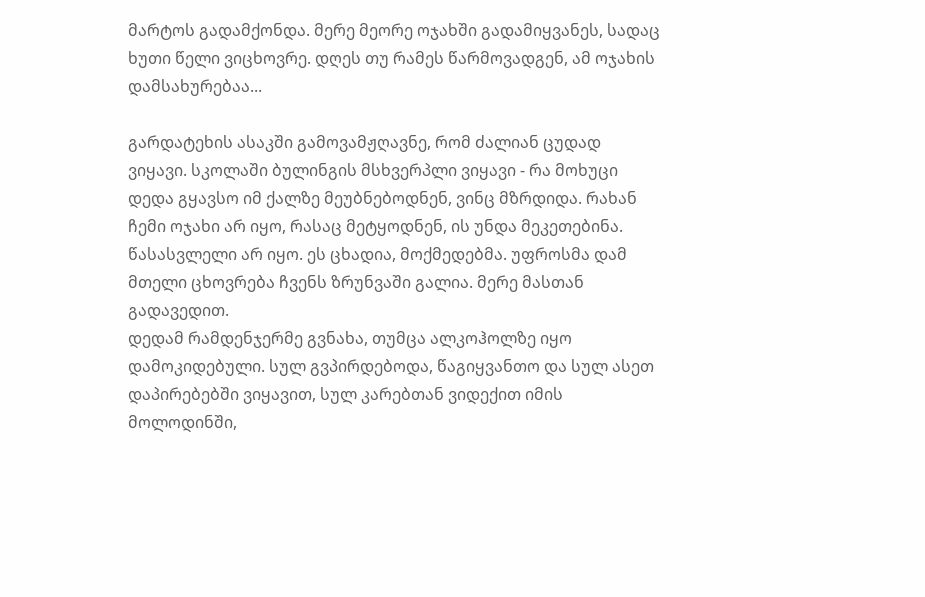მარტოს გადამქონდა. მერე მეორე ოჯახში გადამიყვანეს, სადაც ხუთი წელი ვიცხოვრე. დღეს თუ რამეს წარმოვადგენ, ამ ოჯახის დამსახურებაა...

გარდატეხის ასაკში გამოვამჟღავნე, რომ ძალიან ცუდად ვიყავი. სკოლაში ბულინგის მსხვერპლი ვიყავი - რა მოხუცი დედა გყავსო იმ ქალზე მეუბნებოდნენ, ვინც მზრდიდა. რახან ჩემი ოჯახი არ იყო, რასაც მეტყოდნენ, ის უნდა მეკეთებინა. წასასვლელი არ იყო. ეს ცხადია, მოქმედებმა. უფროსმა დამ მთელი ცხოვრება ჩვენს ზრუნვაში გალია. მერე მასთან გადავედით.
დედამ რამდენჯერმე გვნახა, თუმცა ალკოჰოლზე იყო დამოკიდებული. სულ გვპირდებოდა, წაგიყვანთო და სულ ასეთ დაპირებებში ვიყავით, სულ კარებთან ვიდექით იმის მოლოდინში,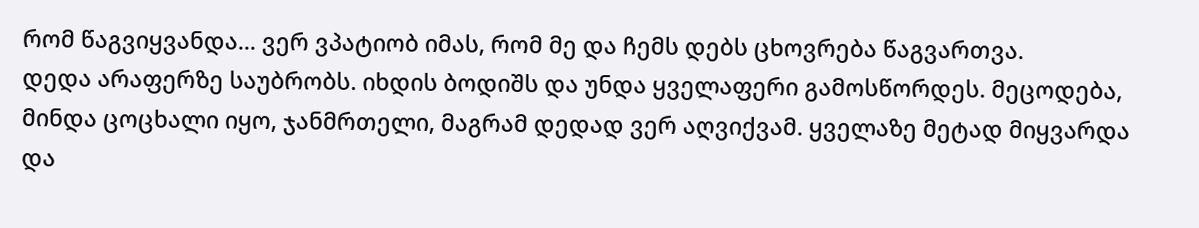რომ წაგვიყვანდა... ვერ ვპატიობ იმას, რომ მე და ჩემს დებს ცხოვრება წაგვართვა.
დედა არაფერზე საუბრობს. იხდის ბოდიშს და უნდა ყველაფერი გამოსწორდეს. მეცოდება, მინდა ცოცხალი იყო, ჯანმრთელი, მაგრამ დედად ვერ აღვიქვამ. ყველაზე მეტად მიყვარდა და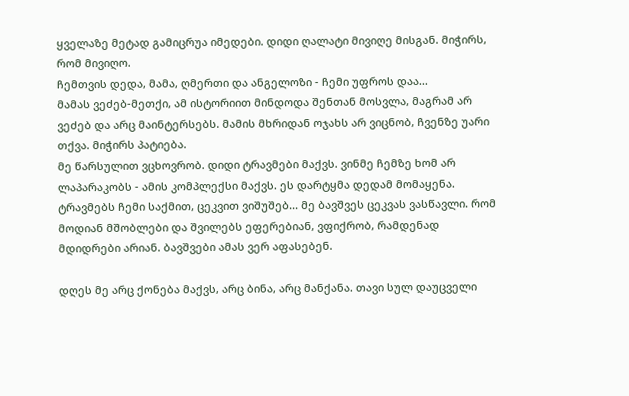ყველაზე მეტად გამიცრუა იმედები. დიდი ღალატი მივიღე მისგან. მიჭირს, რომ მივიღო.
ჩემთვის დედა, მამა, ღმერთი და ანგელოზი - ჩემი უფროს დაა...
მამას ვეძებ-მეთქი, ამ ისტორიით მინდოდა შენთან მოსვლა, მაგრამ არ ვეძებ და არც მაინტერსებს. მამის მხრიდან ოჯახს არ ვიცნობ, ჩვენზე უარი თქვა. მიჭირს პატიება.
მე წარსულით ვცხოვრობ. დიდი ტრავმები მაქვს. ვინმე ჩემზე ხომ არ ლაპარაკობს - ამის კომპლექსი მაქვს. ეს დარტყმა დედამ მომაყენა. ტრავმებს ჩემი საქმით, ცეკვით ვიშუშებ... მე ბავშვეს ცეკვას ვასწავლი. რომ მოდიან მშობლები და შვილებს ეფერებიან, ვფიქრობ, რამდენად მდიდრები არიან. ბავშვები ამას ვერ აფასებენ.

დღეს მე არც ქონება მაქვს, არც ბინა, არც მანქანა. თავი სულ დაუცველი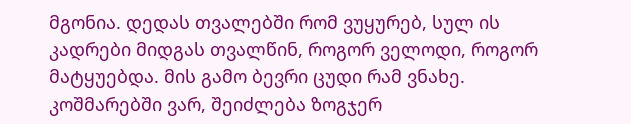მგონია. დედას თვალებში რომ ვუყურებ, სულ ის კადრები მიდგას თვალწინ, როგორ ველოდი, როგორ მატყუებდა. მის გამო ბევრი ცუდი რამ ვნახე. კოშმარებში ვარ, შეიძლება ზოგჯერ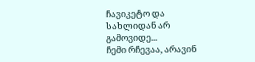ჩავიკეტო და სახლიდან არ გამოვიდე...
ჩემი რჩევაა, არავინ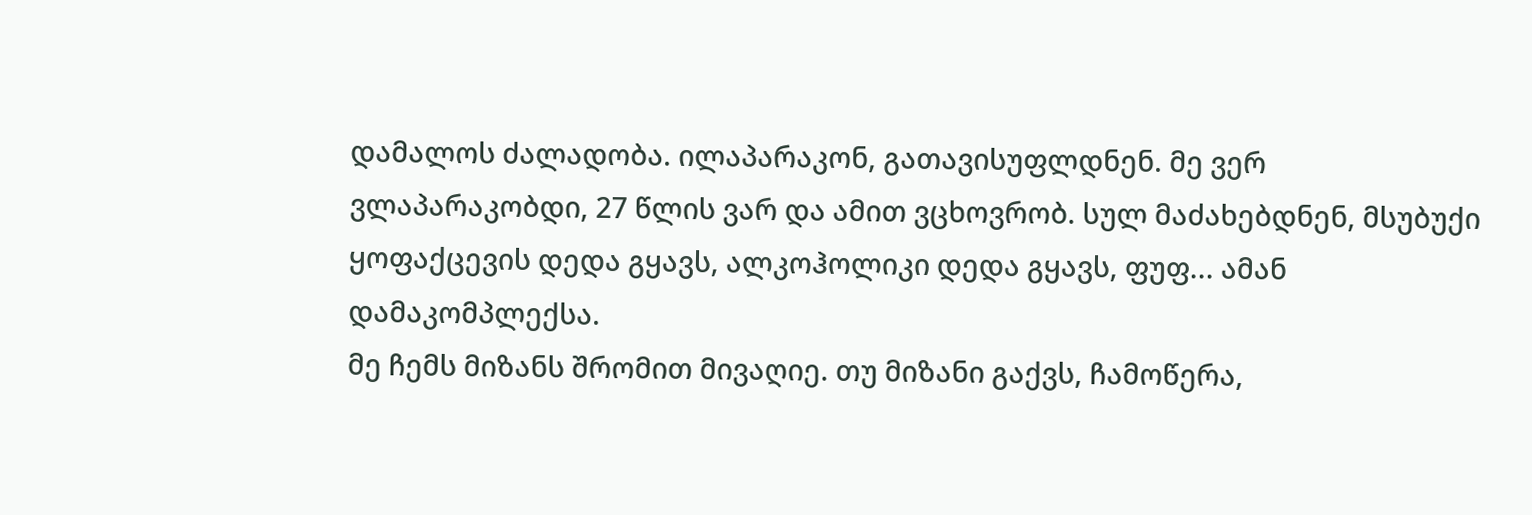დამალოს ძალადობა. ილაპარაკონ, გათავისუფლდნენ. მე ვერ ვლაპარაკობდი, 27 წლის ვარ და ამით ვცხოვრობ. სულ მაძახებდნენ, მსუბუქი ყოფაქცევის დედა გყავს, ალკოჰოლიკი დედა გყავს, ფუფ... ამან დამაკომპლექსა.
მე ჩემს მიზანს შრომით მივაღიე. თუ მიზანი გაქვს, ჩამოწერა,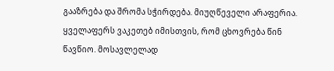გააზრება და შრომა სჭირდება. მიუღწეველი არაფერია.
ყველაფერს ვაკეთებ იმისთვის, რომ ცხოვრება წინ წავწიო. მოსავლელად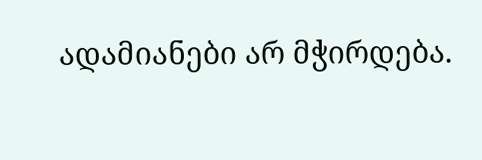ადამიანები არ მჭირდება.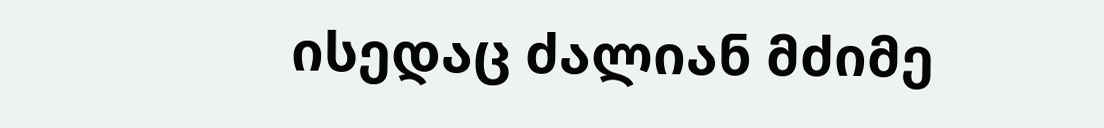ისედაც ძალიან მძიმე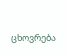ცხოვრება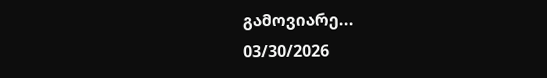გამოვიარე...
03/30/2026